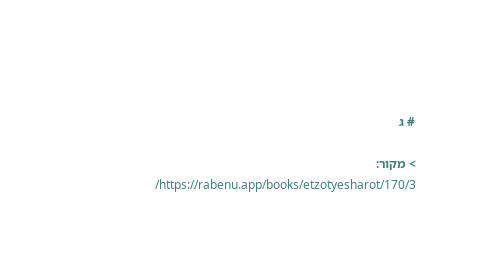# ג

> מקור: https://rabenu.app/books/etzotyesharot/170/3/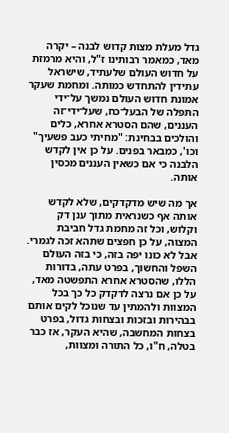גדל מעלת מצות קדוש לבנה – יקרה מאד, כמאמר רבותינו ז"ל, והיא מרמזת על חדוש העולם שלעתיד, שישראל עתידין להתחדש כמותה. ומחמת שעקר אמונת חדוש העולם נמשך על־ידי התפלה של הבעל־כח, שעל־ידי־זה העננים, שהם הסטרא אחרא, כלים והולכים בבחינת: "מחיתי כעב פשעיך" וכו', כמבאר בפנים. על כן אין לקדש הלבנה כי אם כשאין העננים מכסין אותה.

אך מה שיש מדקדקים, שלא לקדש אותה אף כשנראית מתוך ענן דק וקלוש, וכל זה מחמת גדל חביבת המצוה, על כן חפצים שתהא זכה לגמרי. אבל לא כונו יפה בזה, כי בזה העולם השפל והחשוך, בפרט עתה, בדורות הללו, שהסטרא אחרא התפשטה מאד, על כן אם נרצה לדקדק כל כך בכל המצוות ולהמתין עד שנוכל לקים אותם בבהירות ובזכות ובצחות גדול, בפרט בצחות המחשבה, שהיא העקר, אז כבר בטלה, ח"ו, כל התורה ומצוות,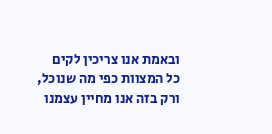ובאמת אנו צריכין לקים כל המצוות כפי מה שנוכל, ורק בזה אנו מחיין עצמנו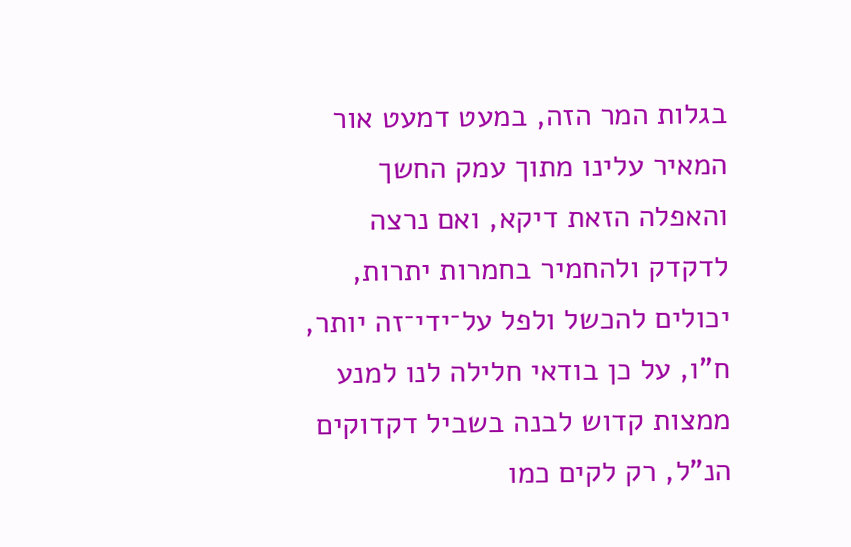בגלות המר הזה, במעט דמעט אור המאיר עלינו מתוך עמק החשך והאפלה הזאת דיקא, ואם נרצה לדקדק ולהחמיר בחמרות יתרות, יכולים להכשל ולפל על־ידי־זה יותר, ח"ו, על כן בודאי חלילה לנו למנע ממצות קדוש לבנה בשביל דקדוקים הנ"ל, רק לקים כמו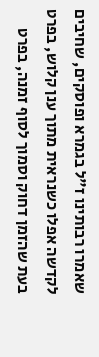שאמרו רבותינו ז"ל בגמרא ופוסקים, שחיבים לקדשה אפלו כשנראית מתוך ענן קלוש, בפרט בעת שהזמן דחוק וסמוך לסוף זמנה, בפרט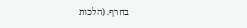בחרף. (הלכות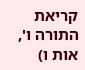קריאת התורה ו', אות ו)